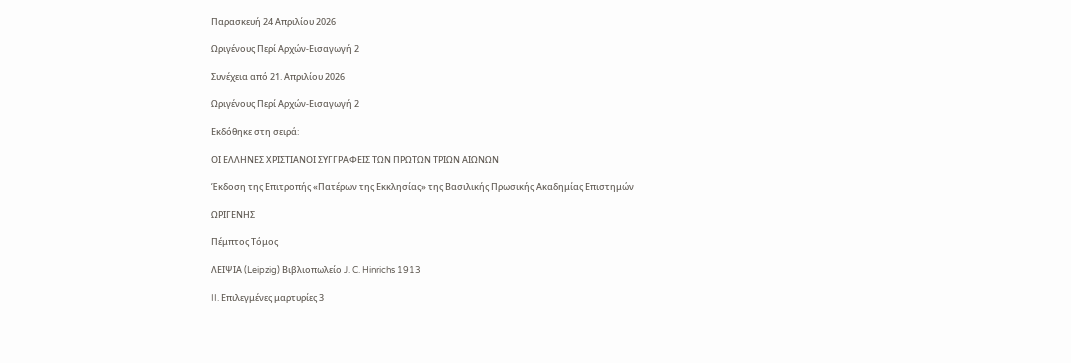Παρασκευή 24 Απριλίου 2026

Ωριγένους Περί Αρχών-Εισαγωγή 2

Συνέχεια από 21. Απριλίου 2026

Ωριγένους Περί Αρχών-Εισαγωγή 2

Εκδόθηκε στη σειρά:

ΟΙ ΕΛΛΗΝΕΣ ΧΡΙΣΤΙΑΝΟΙ ΣΥΓΓΡΑΦΕΙΣ ΤΩΝ ΠΡΩΤΩΝ ΤΡΙΩΝ ΑΙΩΝΩΝ

Έκδοση της Επιτροπής «Πατέρων της Εκκλησίας» της Βασιλικής Πρωσικής Ακαδημίας Επιστημών

ΩΡΙΓΕΝΗΣ

Πέμπτος Τόμος

ΛΕΙΨΙΑ (Leipzig) Βιβλιοπωλείο J. C. Hinrichs 1913

II. Επιλεγμένες μαρτυρίες 3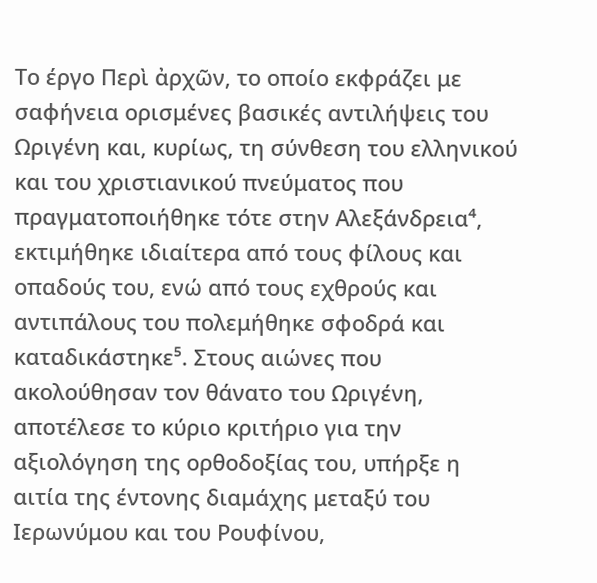Το έργο Περὶ ἀρχῶν, το οποίο εκφράζει με σαφήνεια ορισμένες βασικές αντιλήψεις του Ωριγένη και, κυρίως, τη σύνθεση του ελληνικού και του χριστιανικού πνεύματος που πραγματοποιήθηκε τότε στην Αλεξάνδρεια⁴, εκτιμήθηκε ιδιαίτερα από τους φίλους και οπαδούς του, ενώ από τους εχθρούς και αντιπάλους του πολεμήθηκε σφοδρά και καταδικάστηκε⁵. Στους αιώνες που ακολούθησαν τον θάνατο του Ωριγένη, αποτέλεσε το κύριο κριτήριο για την αξιολόγηση της ορθοδοξίας του, υπήρξε η αιτία της έντονης διαμάχης μεταξύ του Ιερωνύμου και του Ρουφίνου,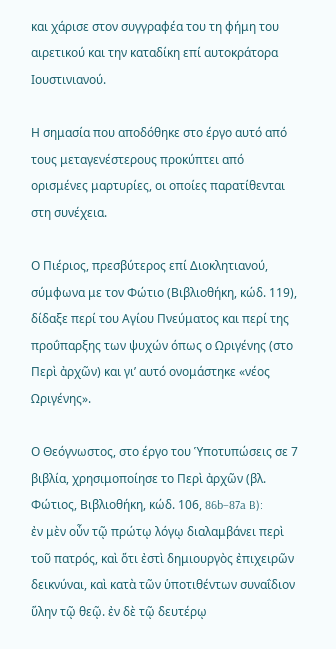και χάρισε στον συγγραφέα του τη φήμη του αιρετικού και την καταδίκη επί αυτοκράτορα Ιουστινιανού.

Η σημασία που αποδόθηκε στο έργο αυτό από τους μεταγενέστερους προκύπτει από ορισμένες μαρτυρίες, οι οποίες παρατίθενται στη συνέχεια.

Ο Πιέριος, πρεσβύτερος επί Διοκλητιανού, σύμφωνα με τον Φώτιο (Βιβλιοθήκη, κώδ. 119), δίδαξε περί του Αγίου Πνεύματος και περί της προΰπαρξης των ψυχών όπως ο Ωριγένης (στο Περὶ ἀρχῶν) και γι’ αυτό ονομάστηκε «νέος Ωριγένης».

Ο Θεόγνωστος, στο έργο του Ὑποτυπώσεις σε 7 βιβλία, χρησιμοποίησε το Περὶ ἀρχῶν (βλ. Φώτιος, Βιβλιοθήκη, κώδ. 106, 86b–87a B):
ἐν μὲν οὖν τῷ πρώτῳ λόγῳ διαλαμβάνει περὶ τοῦ πατρός, καὶ ὅτι ἐστὶ δημιουργὸς ἐπιχειρῶν δεικνύναι, καὶ κατὰ τῶν ὑποτιθέντων συναΐδιον ὕλην τῷ θεῷ. ἐν δὲ τῷ δευτέρῳ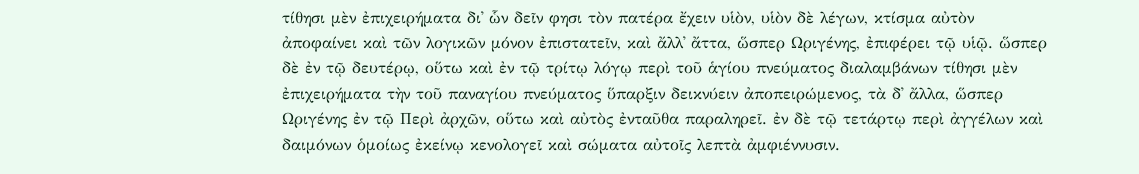τίθησι μὲν ἐπιχειρήματα δι᾽ ὧν δεῖν φησι τὸν πατέρα ἔχειν υἱὸν, υἱὸν δὲ λέγων, κτίσμα αὐτὸν ἀποφαίνει καὶ τῶν λογικῶν μόνον ἐπιστατεῖν, καὶ ἄλλ᾽ ἄττα, ὥσπερ Ωριγένης, ἐπιφέρει τῷ υἱῷ. ὥσπερ δὲ ἐν τῷ δευτέρῳ, οὕτω καὶ ἐν τῷ τρίτῳ λόγῳ περὶ τοῦ ἁγίου πνεύματος διαλαμβάνων τίθησι μὲν ἐπιχειρήματα τὴν τοῦ παναγίου πνεύματος ὕπαρξιν δεικνύειν ἀποπειρώμενος, τὰ δ᾽ ἄλλα, ὥσπερ Ωριγένης ἐν τῷ Περὶ ἀρχῶν, οὕτω καὶ αὐτὸς ἐνταῦθα παραληρεῖ. ἐν δὲ τῷ τετάρτῳ περὶ ἀγγέλων καὶ δαιμόνων ὁμοίως ἐκείνῳ κενολογεῖ καὶ σώματα αὐτοῖς λεπτὰ ἀμφιέννυσιν.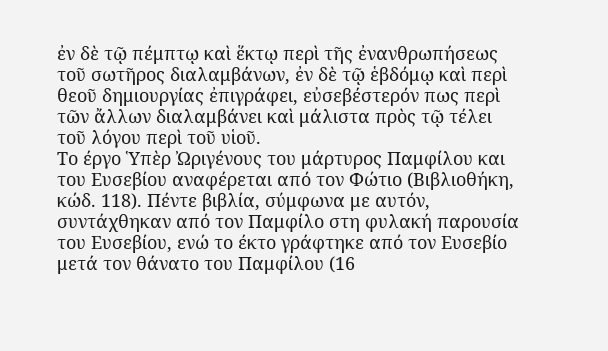ἐν δὲ τῷ πέμπτῳ καὶ ἕκτῳ περὶ τῆς ἐνανθρωπήσεως τοῦ σωτῆρος διαλαμβάνων, ἐν δὲ τῷ ἑβδόμῳ καὶ περὶ θεοῦ δημιουργίας ἐπιγράφει, εὐσεβέστερόν πως περὶ τῶν ἄλλων διαλαμβάνει καὶ μάλιστα πρὸς τῷ τέλει τοῦ λόγου περὶ τοῦ υἱοῦ.
Το έργο Ὑπὲρ Ὠριγένους του μάρτυρος Παμφίλου και του Ευσεβίου αναφέρεται από τον Φώτιο (Βιβλιοθήκη, κώδ. 118). Πέντε βιβλία, σύμφωνα με αυτόν, συντάχθηκαν από τον Παμφίλο στη φυλακή παρουσία του Ευσεβίου, ενώ το έκτο γράφτηκε από τον Ευσεβίο μετά τον θάνατο του Παμφίλου (16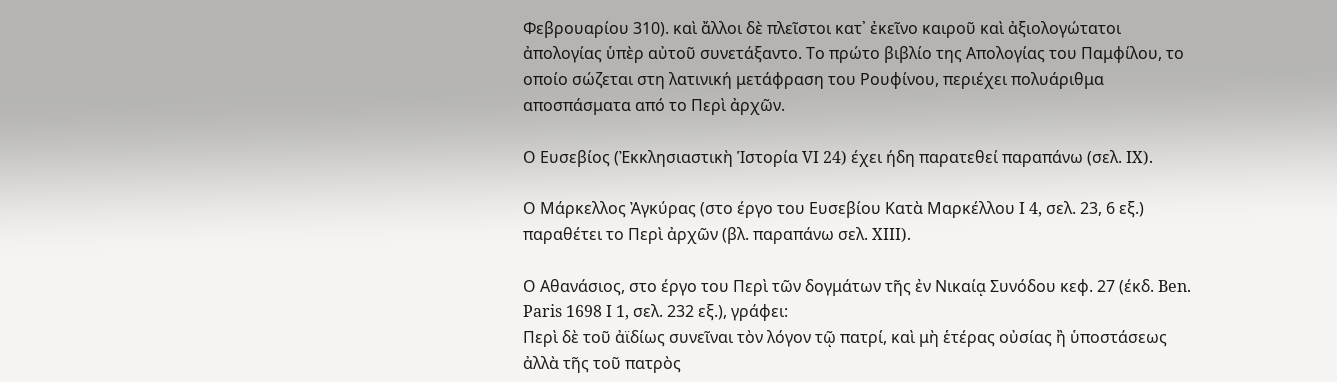Φεβρουαρίου 310). καὶ ἄλλοι δὲ πλεῖστοι κατ᾿ ἐκεῖνο καιροῦ καὶ ἀξιολογώτατοι ἀπολογίας ὑπὲρ αὐτοῦ συνετάξαντο. Το πρώτο βιβλίο της Απολογίας του Παμφίλου, το οποίο σώζεται στη λατινική μετάφραση του Ρουφίνου, περιέχει πολυάριθμα αποσπάσματα από το Περὶ ἀρχῶν.

Ο Ευσεβίος (Ἐκκλησιαστικὴ Ἱστορία VI 24) έχει ήδη παρατεθεί παραπάνω (σελ. IX).

Ο Μάρκελλος Ἀγκύρας (στο έργο του Ευσεβίου Κατὰ Μαρκέλλου I 4, σελ. 23, 6 εξ.) παραθέτει το Περὶ ἀρχῶν (βλ. παραπάνω σελ. XIII).

Ο Αθανάσιος, στο έργο του Περὶ τῶν δογμάτων τῆς ἐν Νικαίᾳ Συνόδου κεφ. 27 (έκδ. Ben. Paris 1698 I 1, σελ. 232 εξ.), γράφει:
Περὶ δὲ τοῦ ἀϊδίως συνεῖναι τὸν λόγον τῷ πατρί, καὶ μὴ ἑτέρας οὐσίας ἢ ὑποστάσεως ἀλλὰ τῆς τοῦ πατρὸς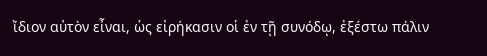ἴδιον αὐτὸν εἶναι, ὡς εἰρήκασιν οἱ ἐν τῇ συνόδῳ, ἐξέστω πάλιν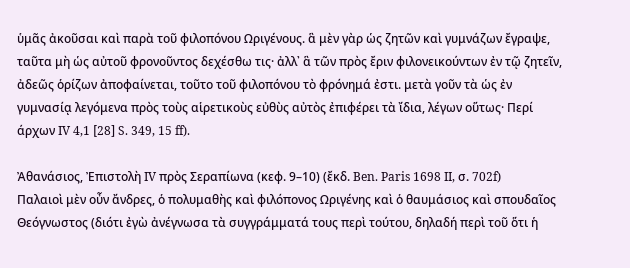ὑμᾶς ἀκοῦσαι καὶ παρὰ τοῦ φιλοπόνου Ωριγένους. ἃ μὲν γὰρ ὡς ζητῶν καὶ γυμνάζων ἔγραψε, ταῦτα μὴ ὡς αὐτοῦ φρονοῦντος δεχέσθω τις· ἀλλ᾿ ἃ τῶν πρὸς ἔριν φιλονεικούντων ἐν τῷ ζητεῖν, ἀδεῶς ὁρίζων ἀποφαίνεται, τοῦτο τοῦ φιλοπόνου τὸ φρόνημά ἐστι. μετὰ γοῦν τὰ ὡς ἐν γυμνασίᾳ λεγόμενα πρὸς τοὺς αἱρετικοὺς εὐθὺς αὐτὸς ἐπιφέρει τὰ ἴδια, λέγων οὕτως· Περί άρχων IV 4,1 [28] S. 349, 15 ff).

Ἀθανάσιος, Ἐπιστολὴ IV πρὸς Σεραπίωνα (κεφ. 9–10) (ἔκδ. Ben. Paris 1698 II, σ. 702f)
Παλαιοὶ μὲν οὖν ἄνδρες, ὁ πολυμαθὴς καὶ φιλόπονος Ωριγένης καὶ ὁ θαυμάσιος καὶ σπουδαῖος Θεόγνωστος (διότι ἐγὼ ἀνέγνωσα τὰ συγγράμματά τους περὶ τούτου, δηλαδή περὶ τοῦ ὅτι ἡ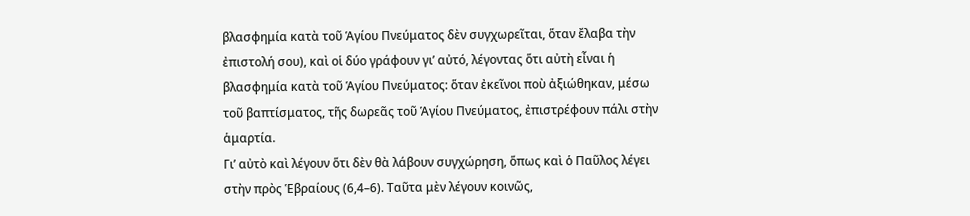βλασφημία κατὰ τοῦ Ἁγίου Πνεύματος δὲν συγχωρεῖται, ὅταν ἔλαβα τὴν ἐπιστολή σου), καὶ οἱ δύο γράφουν γι’ αὐτό, λέγοντας ὅτι αὐτὴ εἶναι ἡ βλασφημία κατὰ τοῦ Ἁγίου Πνεύματος: ὅταν ἐκεῖνοι ποὺ ἀξιώθηκαν, μέσω τοῦ βαπτίσματος, τῆς δωρεᾶς τοῦ Ἁγίου Πνεύματος, ἐπιστρέφουν πάλι στὴν ἁμαρτία.
Γι’ αὐτὸ καὶ λέγουν ὅτι δὲν θὰ λάβουν συγχώρηση, ὅπως καὶ ὁ Παῦλος λέγει στὴν πρὸς Ἑβραίους (6,4–6). Ταῦτα μὲν λέγουν κοινῶς,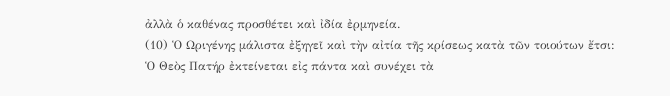ἀλλὰ ὁ καθένας προσθέτει καὶ ἰδία ἐρμηνεία.
(10) Ὁ Ωριγένης μάλιστα ἐξηγεῖ καὶ τὴν αἰτία τῆς κρίσεως κατὰ τῶν τοιούτων ἔτσι:
Ὁ Θεὸς Πατήρ ἐκτείνεται εἰς πάντα καὶ συνέχει τὰ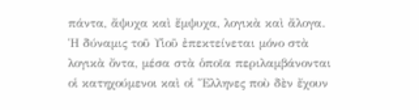πάντα, ἄψυχα καὶ ἔμψυχα, λογικὰ καὶ ἄλογα. Ἡ δύναμις τοῦ Υἱοῦ ἐπεκτείνεται μόνο στὰ λογικὰ ὄντα, μέσα στὰ ὁποῖα περιλαμβάνονται οἱ κατηχούμενοι καὶ οἱ Ἕλληνες ποὺ δὲν ἔχουν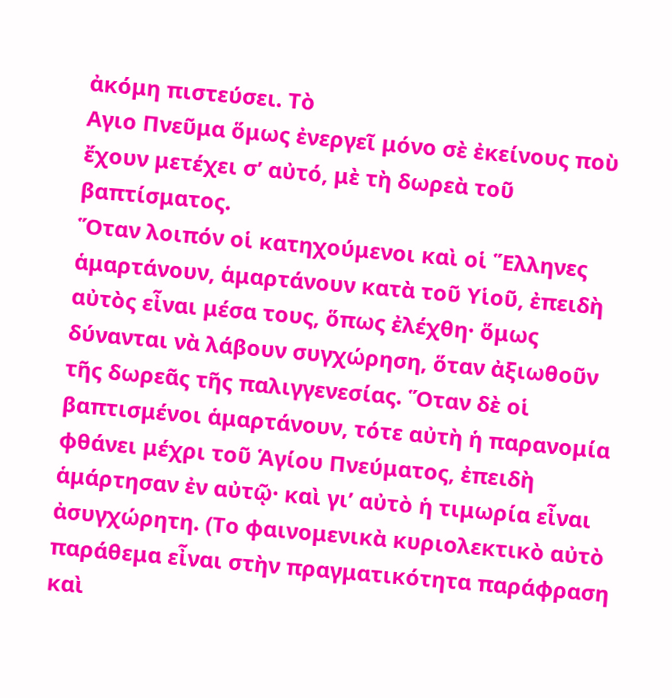ἀκόμη πιστεύσει. Τὸ
Αγιο Πνεῦμα ὅμως ἐνεργεῖ μόνο σὲ ἐκείνους ποὺ ἔχουν μετέχει σ’ αὐτό, μὲ τὴ δωρεὰ τοῦ βαπτίσματος.
Ὅταν λοιπόν οἱ κατηχούμενοι καὶ οἱ Ἕλληνες ἁμαρτάνουν, ἁμαρτάνουν κατὰ τοῦ Υἱοῦ, ἐπειδὴ αὐτὸς εἶναι μέσα τους, ὅπως ἐλέχθη· ὅμως δύνανται νὰ λάβουν συγχώρηση, ὅταν ἀξιωθοῦν τῆς δωρεᾶς τῆς παλιγγενεσίας. Ὅταν δὲ οἱ βαπτισμένοι ἁμαρτάνουν, τότε αὐτὴ ἡ παρανομία φθάνει μέχρι τοῦ Ἁγίου Πνεύματος, ἐπειδὴ ἁμάρτησαν ἐν αὐτῷ· καὶ γι’ αὐτὸ ἡ τιμωρία εἶναι ἀσυγχώρητη. (Το φαινομενικὰ κυριολεκτικὸ αὐτὸ παράθεμα εἶναι στὴν πραγματικότητα παράφραση καὶ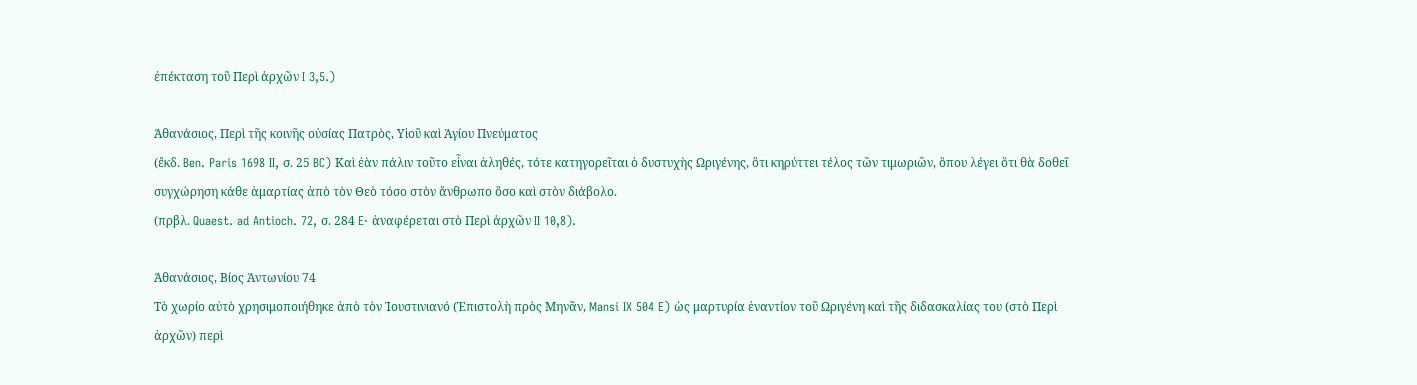ἐπέκταση τοῦ Περὶ ἀρχῶν I 3,5.)

Ἀθανάσιος, Περὶ τῆς κοινῆς οὐσίας Πατρὸς, Υἱοῦ καὶ Ἁγίου Πνεύματος
(ἔκδ. Ben. Paris 1698 II, σ. 25 BC) Καὶ ἐὰν πάλιν τοῦτο εἶναι ἀληθές, τότε κατηγορεῖται ὁ δυστυχὴς Ωριγένης, ὅτι κηρύττει τέλος τῶν τιμωριῶν, ὅπου λέγει ὅτι θὰ δοθεῖ συγχώρηση κάθε ἁμαρτίας ἀπὸ τὸν Θεὸ τόσο στὸν ἄνθρωπο ὅσο καὶ στὸν διάβολο.
(πρβλ. Quaest. ad Antioch. 72, σ. 284 E· ἀναφέρεται στὸ Περὶ ἀρχῶν II 10,8).

Ἀθανάσιος, Βίος Ἀντωνίου 74
Τὸ χωρίο αὐτὸ χρησιμοποιήθηκε ἀπὸ τὸν Ἰουστινιανό (Ἐπιστολὴ πρὸς Μηνᾶν, Mansi IX 504 E) ὡς μαρτυρία ἐναντίον τοῦ Ωριγένη καὶ τῆς διδασκαλίας του (στὸ Περὶ ἀρχῶν) περὶ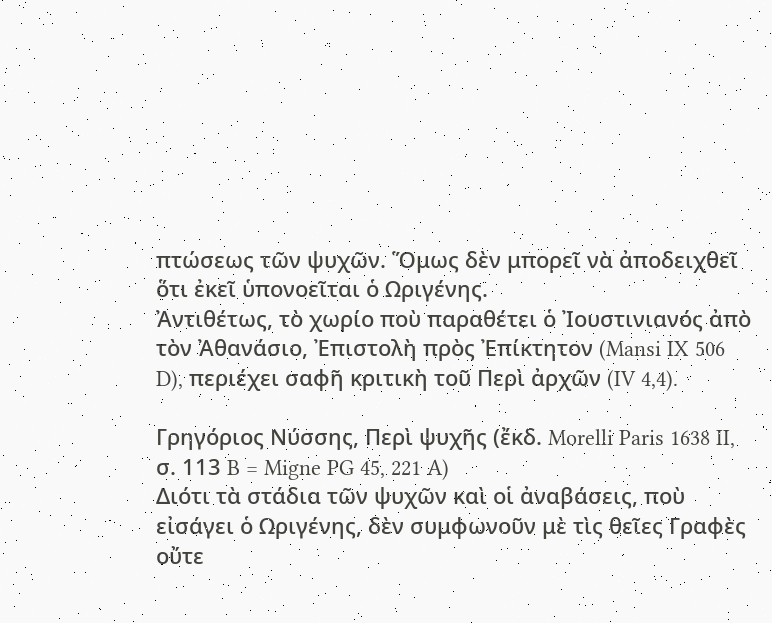πτώσεως τῶν ψυχῶν. Ὅμως δὲν μπορεῖ νὰ ἀποδειχθεῖ ὅτι ἐκεῖ ὑπονοεῖται ὁ Ωριγένης.
Ἀντιθέτως, τὸ χωρίο ποὺ παραθέτει ὁ Ἰουστινιανός ἀπὸ τὸν Ἀθανάσιο, Ἐπιστολὴ πρὸς Ἐπίκτητον (Mansi IX 506 D), περιέχει σαφῆ κριτικὴ τοῦ Περὶ ἀρχῶν (IV 4,4).

Γρηγόριος Νύσσης, Περὶ ψυχῆς (ἔκδ. Morelli Paris 1638 II, σ. 113 B = Migne PG 45, 221 A)
Διότι τὰ στάδια τῶν ψυχῶν καὶ οἱ ἀναβάσεις, ποὺ εἰσάγει ὁ Ωριγένης, δὲν συμφωνοῦν μὲ τὶς θεῖες Γραφὲς οὔτε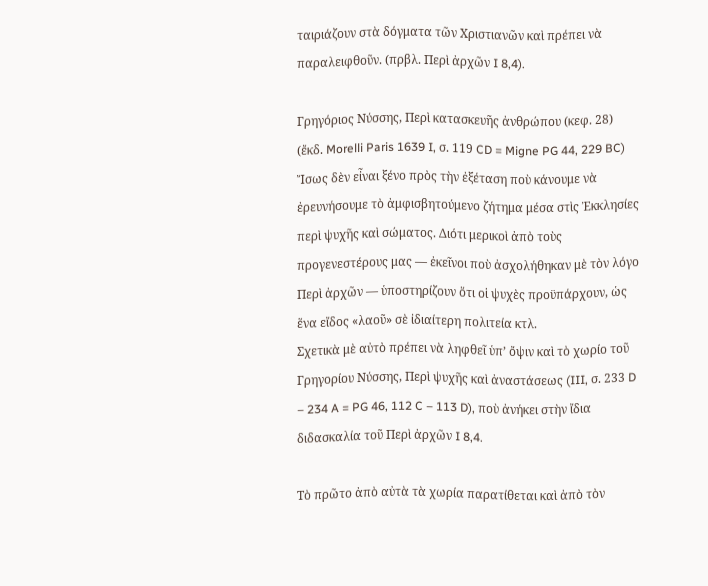ταιριάζουν στὰ δόγματα τῶν Χριστιανῶν καὶ πρέπει νὰ παραλειφθοῦν. (πρβλ. Περὶ ἀρχῶν I 8,4).

Γρηγόριος Νύσσης, Περὶ κατασκευῆς ἀνθρώπου (κεφ. 28) (ἔκδ. Morelli Paris 1639 I, σ. 119 CD = Migne PG 44, 229 BC)
Ἴσως δὲν εἶναι ξένο πρὸς τὴν ἐξέταση ποὺ κάνουμε νὰ ἐρευνήσουμε τὸ ἀμφισβητούμενο ζήτημα μέσα στὶς Ἐκκλησίες περὶ ψυχῆς καὶ σώματος. Διότι μερικοὶ ἀπὸ τοὺς προγενεστέρους μας — ἐκεῖνοι ποὺ ἀσχολήθηκαν μὲ τὸν λόγο Περὶ ἀρχῶν — ὑποστηρίζουν ὅτι οἱ ψυχὲς προϋπάρχουν, ὡς ἕνα εἴδος «λαοῦ» σὲ ἰδιαίτερη πολιτεία κτλ.
Σχετικὰ μὲ αὐτὸ πρέπει νὰ ληφθεῖ ὑπ’ ὄψιν καὶ τὸ χωρίο τοῦ Γρηγορίου Νύσσης, Περὶ ψυχῆς καὶ ἀναστάσεως (III, σ. 233 D – 234 A = PG 46, 112 C – 113 D), ποὺ ἀνήκει στὴν ἴδια διδασκαλία τοῦ Περὶ ἀρχῶν I 8,4.

Τὸ πρῶτο ἀπὸ αὐτὰ τὰ χωρία παρατίθεται καὶ ἀπὸ τὸν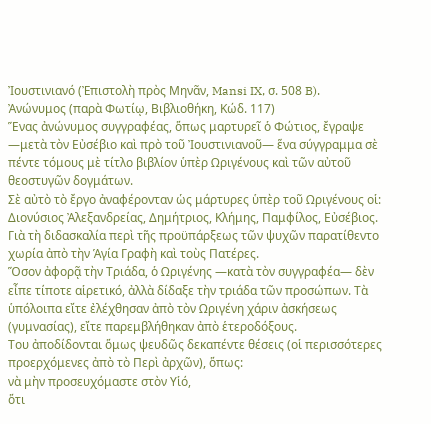Ἰουστινιανό (Ἐπιστολὴ πρὸς Μηνᾶν, Mansi IX, σ. 508 B).
Ἀνώνυμος (παρὰ Φωτίῳ, Βιβλιοθήκη, Κώδ. 117)
Ἕνας ἀνώνυμος συγγραφέας, ὅπως μαρτυρεῖ ὁ Φώτιος, ἔγραψε —μετὰ τὸν Εὐσέβιο καὶ πρὸ τοῦ Ἰουστινιανοῦ— ἕνα σύγγραμμα σὲ πέντε τόμους μὲ τίτλο βιβλίον ὑπὲρ Ωριγένους καὶ τῶν αὐτοῦ θεοστυγῶν δογμάτων.
Σὲ αὐτὸ τὸ ἔργο ἀναφέρονταν ὡς μάρτυρες ὑπὲρ τοῦ Ωριγένους οἱ:
Διονύσιος Ἀλεξανδρείας, Δημήτριος, Κλήμης, Παμφίλος, Εὐσέβιος.
Γιὰ τὴ διδασκαλία περὶ τῆς προϋπάρξεως τῶν ψυχῶν παρατίθεντο χωρία ἀπὸ τὴν Ἁγία Γραφὴ καὶ τοὺς Πατέρες.
Ὅσον ἀφορᾷ τὴν Τριάδα, ὁ Ωριγένης —κατὰ τὸν συγγραφέα— δὲν εἶπε τίποτε αἱρετικό, ἀλλὰ δίδαξε τὴν τριάδα τῶν προσώπων. Τὰ ὑπόλοιπα εἴτε ἐλέχθησαν ἀπὸ τὸν Ωριγένη χάριν ἀσκήσεως (γυμνασίας), εἴτε παρεμβλήθηκαν ἀπὸ ἑτεροδόξους.
Του ἀποδίδονται ὅμως ψευδῶς δεκαπέντε θέσεις (οἱ περισσότερες προερχόμενες ἀπὸ τὸ Περὶ ἀρχῶν), ὅπως:
νὰ μὴν προσευχόμαστε στὸν Υἱό,
ὅτι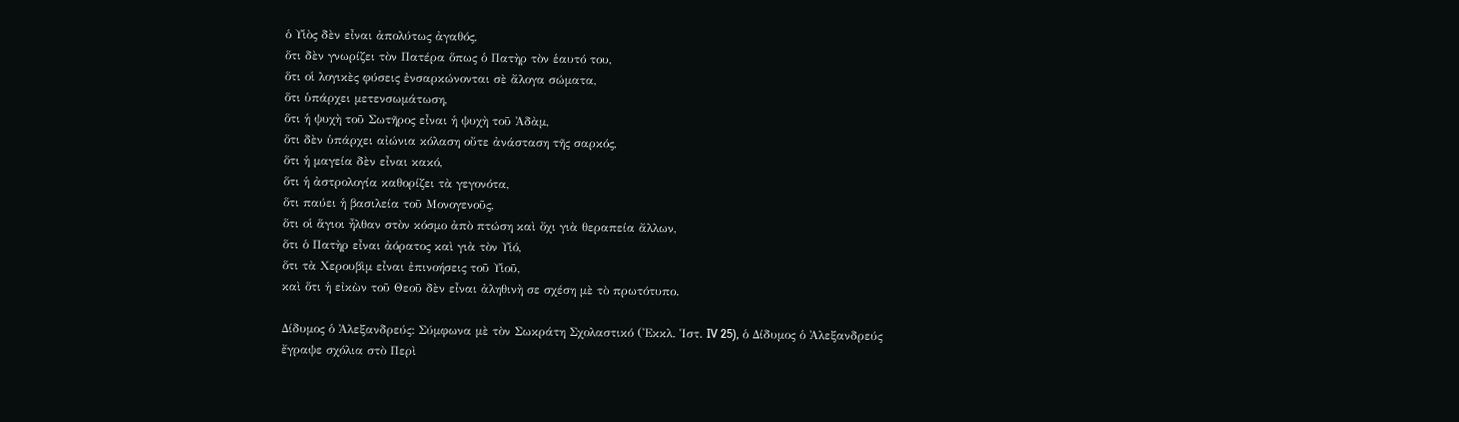ὁ Υἱὸς δὲν εἶναι ἀπολύτως ἀγαθός,
ὅτι δὲν γνωρίζει τὸν Πατέρα ὅπως ὁ Πατὴρ τὸν ἑαυτό του,
ὅτι οἱ λογικὲς φύσεις ἐνσαρκώνονται σὲ ἄλογα σώματα,
ὅτι ὑπάρχει μετενσωμάτωση,
ὅτι ἡ ψυχὴ τοῦ Σωτῆρος εἶναι ἡ ψυχὴ τοῦ Ἀδὰμ,
ὅτι δὲν ὑπάρχει αἰώνια κόλαση οὔτε ἀνάσταση τῆς σαρκός,
ὅτι ἡ μαγεία δὲν εἶναι κακό,
ὅτι ἡ ἀστρολογία καθορίζει τὰ γεγονότα,
ὅτι παύει ἡ βασιλεία τοῦ Μονογενοῦς,
ὅτι οἱ ἅγιοι ἦλθαν στὸν κόσμο ἀπὸ πτώση καὶ ὄχι γιὰ θεραπεία ἄλλων,
ὅτι ὁ Πατὴρ εἶναι ἀόρατος καὶ γιὰ τὸν Υἱό,
ὅτι τὰ Χερουβὶμ εἶναι ἐπινοήσεις τοῦ Υἱοῦ,
καὶ ὅτι ἡ εἰκὼν τοῦ Θεοῦ δὲν εἶναι ἀληθινὴ σε σχέση μὲ τὸ πρωτότυπο.

Δίδυμος ὁ Ἀλεξανδρεύς: Σύμφωνα μὲ τὸν Σωκράτη Σχολαστικό (Ἐκκλ. Ἱστ. IV 25), ὁ Δίδυμος ὁ Ἀλεξανδρεύς ἔγραψε σχόλια στὸ Περὶ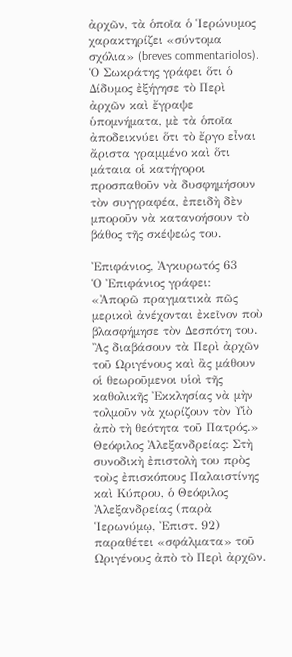ἀρχῶν, τὰ ὁποῖα ὁ Ἱερώνυμος χαρακτηρίζει «σύντομα σχόλια» (breves commentariolos).
Ὁ Σωκράτης γράφει ὅτι ὁ Δίδυμος ἐξήγησε τὸ Περὶ ἀρχῶν καὶ ἔγραψε ὑπομνήματα, μὲ τὰ ὁποῖα ἀποδεικνύει ὅτι τὸ ἔργο εἶναι ἄριστα γραμμένο καὶ ὅτι μάταια οἱ κατήγοροι προσπαθοῦν νὰ δυσφημήσουν τὸν συγγραφέα, ἐπειδὴ δὲν μποροῦν νὰ κατανοήσουν τὸ βάθος τῆς σκέψεώς του.

Ἐπιφάνιος, Ἀγκυρωτός 63
Ὁ Ἐπιφάνιος γράφει:
«Ἀπορῶ πραγματικὰ πῶς μερικοὶ ἀνέχονται ἐκεῖνον ποὺ βλασφήμησε τὸν Δεσπότη του. Ἂς διαβάσουν τὰ Περὶ ἀρχῶν τοῦ Ωριγένους καὶ ἂς μάθουν οἱ θεωροῦμενοι υἱοὶ τῆς καθολικῆς Ἐκκλησίας νὰ μὴν τολμοῦν νὰ χωρίζουν τὸν Υἱὸ ἀπὸ τὴ θεότητα τοῦ Πατρός.»
Θεόφιλος Ἀλεξανδρείας: Στὴ συνοδικὴ ἐπιστολὴ του πρὸς τοὺς ἐπισκόπους Παλαιστίνης καὶ Κύπρου, ὁ Θεόφιλος Ἀλεξανδρείας (παρὰ Ἱερωνύμῳ, Ἐπιστ. 92) παραθέτει «σφάλματα» τοῦ Ωριγένους ἀπὸ τὸ Περὶ ἀρχῶν.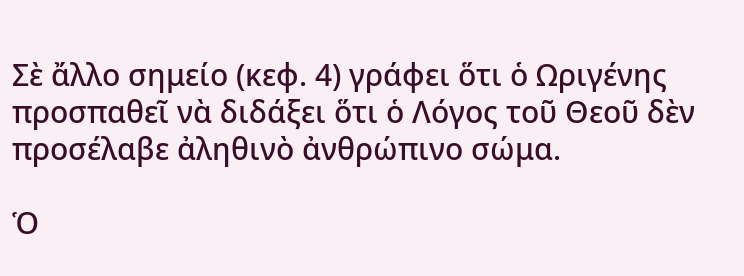Σὲ ἄλλο σημείο (κεφ. 4) γράφει ὅτι ὁ Ωριγένης προσπαθεῖ νὰ διδάξει ὅτι ὁ Λόγος τοῦ Θεοῦ δὲν προσέλαβε ἀληθινὸ ἀνθρώπινο σώμα.

Ὁ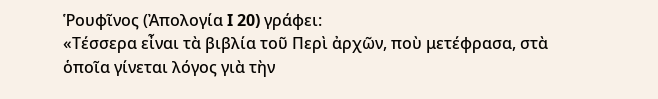Ῥουφῖνος (Ἀπολογία I 20) γράφει:
«Τέσσερα εἶναι τὰ βιβλία τοῦ Περὶ ἀρχῶν, ποὺ μετέφρασα, στὰ ὁποῖα γίνεται λόγος γιὰ τὴν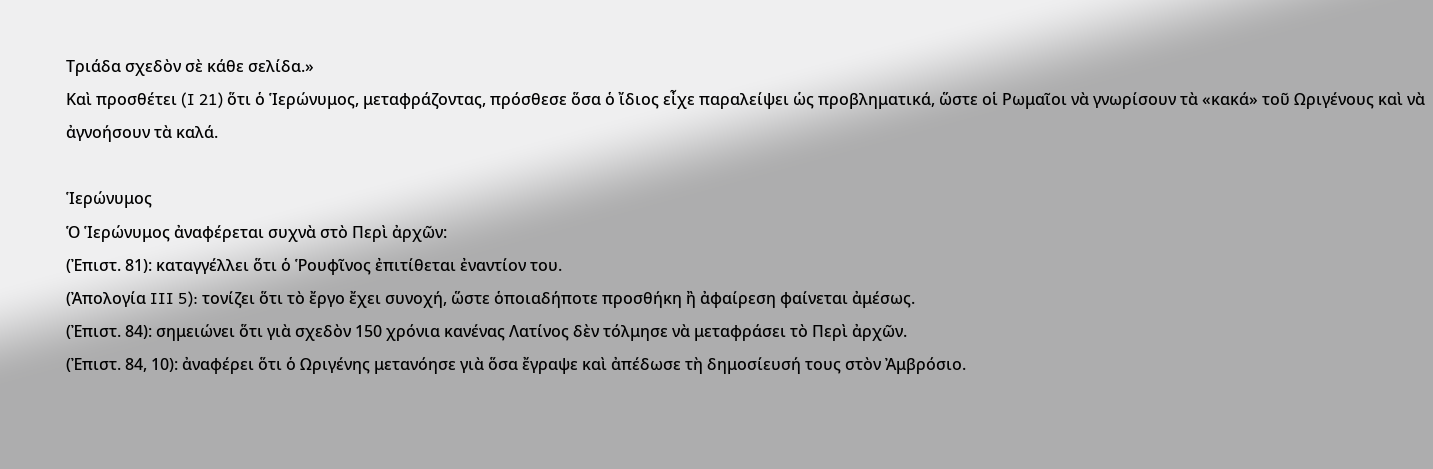Τριάδα σχεδὸν σὲ κάθε σελίδα.»
Καὶ προσθέτει (I 21) ὅτι ὁ Ἱερώνυμος, μεταφράζοντας, πρόσθεσε ὅσα ὁ ἴδιος εἶχε παραλείψει ὡς προβληματικά, ὥστε οἱ Ρωμαῖοι νὰ γνωρίσουν τὰ «κακά» τοῦ Ωριγένους καὶ νὰ ἀγνοήσουν τὰ καλά.

Ἱερώνυμος
Ὁ Ἱερώνυμος ἀναφέρεται συχνὰ στὸ Περὶ ἀρχῶν:
(Ἐπιστ. 81): καταγγέλλει ὅτι ὁ Ῥουφῖνος ἐπιτίθεται ἐναντίον του.
(Ἀπολογία III 5): τονίζει ὅτι τὸ ἔργο ἔχει συνοχή, ὥστε ὁποιαδήποτε προσθήκη ἢ ἀφαίρεση φαίνεται ἀμέσως.
(Ἐπιστ. 84): σημειώνει ὅτι γιὰ σχεδὸν 150 χρόνια κανένας Λατίνος δὲν τόλμησε νὰ μεταφράσει τὸ Περὶ ἀρχῶν.
(Ἐπιστ. 84, 10): ἀναφέρει ὅτι ὁ Ωριγένης μετανόησε γιὰ ὅσα ἔγραψε καὶ ἀπέδωσε τὴ δημοσίευσή τους στὸν Ἀμβρόσιο.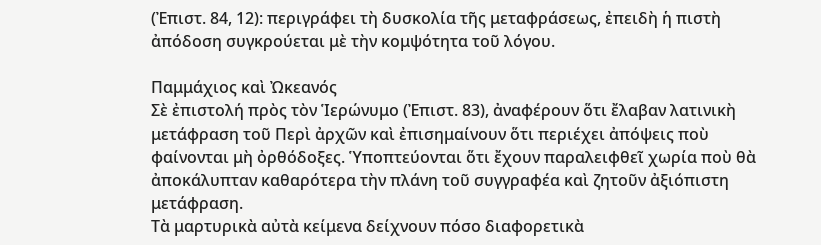(Ἐπιστ. 84, 12): περιγράφει τὴ δυσκολία τῆς μεταφράσεως, ἐπειδὴ ἡ πιστὴ ἀπόδοση συγκρούεται μὲ τὴν κομψότητα τοῦ λόγου.

Παμμάχιος καὶ Ὠκεανός
Σὲ ἐπιστολή πρὸς τὸν Ἱερώνυμο (Ἐπιστ. 83), ἀναφέρουν ὅτι ἔλαβαν λατινικὴ μετάφραση τοῦ Περὶ ἀρχῶν καὶ ἐπισημαίνουν ὅτι περιέχει ἀπόψεις ποὺ φαίνονται μὴ ὀρθόδοξες. Ὑποπτεύονται ὅτι ἔχουν παραλειφθεῖ χωρία ποὺ θὰ ἀποκάλυπταν καθαρότερα τὴν πλάνη τοῦ συγγραφέα καὶ ζητοῦν ἀξιόπιστη μετάφραση.
Τὰ μαρτυρικὰ αὐτὰ κείμενα δείχνουν πόσο διαφορετικὰ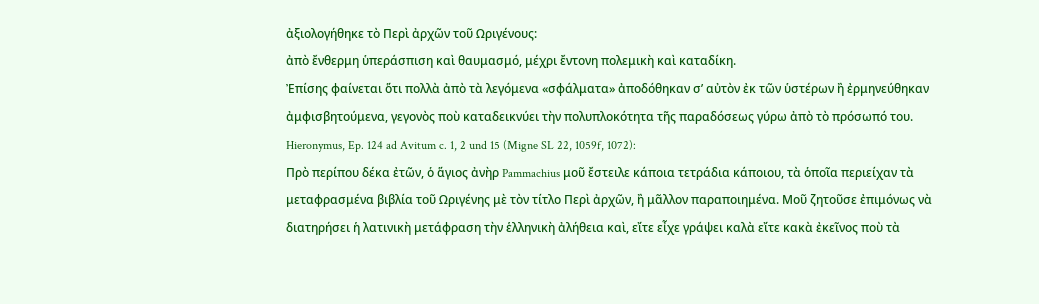ἀξιολογήθηκε τὸ Περὶ ἀρχῶν τοῦ Ωριγένους:
ἀπὸ ἔνθερμη ὑπεράσπιση καὶ θαυμασμό, μέχρι ἔντονη πολεμικὴ καὶ καταδίκη.
Ἐπίσης φαίνεται ὅτι πολλὰ ἀπὸ τὰ λεγόμενα «σφάλματα» ἀποδόθηκαν σ’ αὐτὸν ἐκ τῶν ὑστέρων ἢ ἐρμηνεύθηκαν ἀμφισβητούμενα, γεγονὸς ποὺ καταδεικνύει τὴν πολυπλοκότητα τῆς παραδόσεως γύρω ἀπὸ τὸ πρόσωπό του.
Hieronymus, Ep. 124 ad Avitum c. 1, 2 und 15 (Migne SL 22, 1059f, 1072):
Πρὸ περίπου δέκα ἐτῶν, ὁ ἅγιος ἀνὴρ Pammachius μοῦ ἔστειλε κάποια τετράδια κάποιου, τὰ ὁποῖα περιείχαν τὰ μεταφρασμένα βιβλία τοῦ Ωριγένης μὲ τὸν τίτλο Περὶ ἀρχῶν, ἢ μᾶλλον παραποιημένα. Μοῦ ζητοῦσε ἐπιμόνως νὰ διατηρήσει ἡ λατινικὴ μετάφραση τὴν ἑλληνικὴ ἀλήθεια καὶ, εἴτε εἶχε γράψει καλὰ εἴτε κακὰ ἐκεῖνος ποὺ τὰ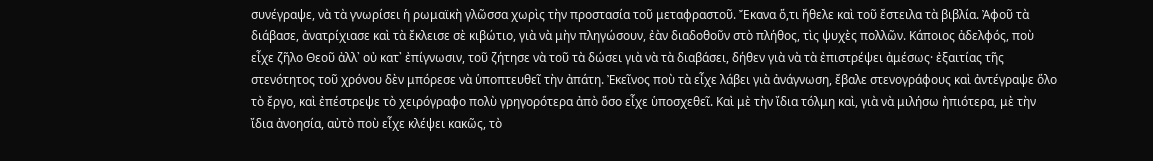συνέγραψε, νὰ τὰ γνωρίσει ἡ ρωμαϊκὴ γλῶσσα χωρὶς τὴν προστασία τοῦ μεταφραστοῦ. Ἔκανα ὅ,τι ἤθελε καὶ τοῦ ἔστειλα τὰ βιβλία. Ἀφοῦ τὰ διάβασε, ἀνατρίχιασε καὶ τὰ ἔκλεισε σὲ κιβώτιο, γιὰ νὰ μὴν πληγώσουν, ἐὰν διαδοθοῦν στὸ πλήθος, τὶς ψυχὲς πολλῶν. Κάποιος ἀδελφός, ποὺ εἶχε ζῆλο Θεοῦ ἀλλ᾽ οὐ κατ᾽ ἐπίγνωσιν, τοῦ ζήτησε νὰ τοῦ τὰ δώσει γιὰ νὰ τὰ διαβάσει, δήθεν γιὰ νὰ τὰ ἐπιστρέψει ἀμέσως· ἐξαιτίας τῆς στενότητος τοῦ χρόνου δὲν μπόρεσε νὰ ὑποπτευθεῖ τὴν ἀπάτη. Ἐκεῖνος ποὺ τὰ εἶχε λάβει γιὰ ἀνάγνωση, ἔβαλε στενογράφους καὶ ἀντέγραψε ὅλο τὸ ἔργο, καὶ ἐπέστρεψε τὸ χειρόγραφο πολὺ γρηγορότερα ἀπὸ ὅσο εἶχε ὑποσχεθεῖ. Καὶ μὲ τὴν ἴδια τόλμη καὶ, γιὰ νὰ μιλήσω ἠπιότερα, μὲ τὴν ἴδια ἀνοησία, αὐτὸ ποὺ εἶχε κλέψει κακῶς, τὸ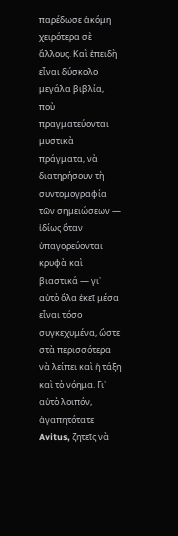παρέδωσε ἀκόμη χειρότερα σὲ ἄλλους. Καὶ ἐπειδὴ εἶναι δύσκολο μεγάλα βιβλία, ποὺ πραγματεύονται μυστικὰ πράγματα, νὰ διατηρήσουν τὴ συντομογραφία τῶν σημειώσεων — ἰδίως ὅταν ὑπαγορεύονται κρυφὰ καὶ βιαστικά — γι᾽ αὐτὸ ὅλα ἐκεῖ μέσα εἶναι τόσο συγκεχυμένα, ὥστε στὰ περισσότερα νὰ λείπει καὶ ἡ τάξη καὶ τὸ νόημα. Γι᾽ αὐτὸ λοιπόν, ἀγαπητότατε Avitus, ζητεῖς νὰ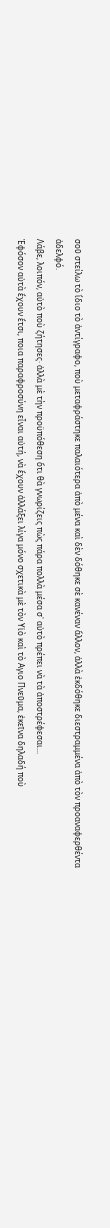σοῦ στείλω τὸ ἴδιο τὸ ἀντίγραφο, ποὺ μεταφράστηκε παλαιότερα ἀπὸ μένα καὶ δὲν δόθηκε σὲ κανέναν ἄλλον, ἀλλὰ ἐκδόθηκε διεστραμμένα ἀπὸ τὸν προαναφερθέντα ἀδελφό.
Λάβε, λοιπόν, αὐτὸ ποὺ ζήτησες· ἀλλὰ μὲ τὴν προϋπόθεση ὅτι θὰ γνωρίζεις πὼς πάρα πολλὰ μέσα σ᾽ αὐτὸ πρέπει νὰ τὰ ἀποστρέφεσαι...
Ἐφόσον αὐτὰ ἔχουν ἔτσι, ποια παραφροσύνη εἶναι αὐτή, νὰ ἔχουν ἀλλάξει λίγα μόνο σχετικὰ μὲ τὸν Υἱὸ καὶ τὸ Αγιο Πνεῦμα, ἐκεῖνα δηλαδή ποὺ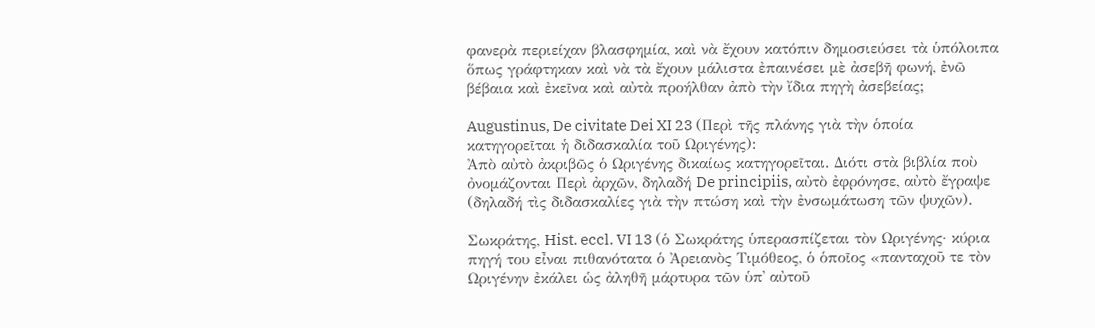φανερὰ περιείχαν βλασφημία, καὶ νὰ ἔχουν κατόπιν δημοσιεύσει τὰ ὑπόλοιπα ὅπως γράφτηκαν καὶ νὰ τὰ ἔχουν μάλιστα ἐπαινέσει μὲ ἀσεβῆ φωνή, ἐνῶ βέβαια καὶ ἐκεῖνα καὶ αὐτὰ προήλθαν ἀπὸ τὴν ἴδια πηγὴ ἀσεβείας;

Augustinus, De civitate Dei XI 23 (Περὶ τῆς πλάνης γιὰ τὴν ὁποία κατηγορεῖται ἡ διδασκαλία τοῦ Ωριγένης):
Ἀπὸ αὐτὸ ἀκριβῶς ὁ Ωριγένης δικαίως κατηγορεῖται. Διότι στὰ βιβλία ποὺ ὀνομάζονται Περὶ ἀρχῶν, δηλαδή De principiis, αὐτὸ ἐφρόνησε, αὐτὸ ἔγραψε (δηλαδή τὶς διδασκαλίες γιὰ τὴν πτώση καὶ τὴν ἐνσωμάτωση τῶν ψυχῶν).

Σωκράτης, Hist. eccl. VI 13 (ὁ Σωκράτης ὑπερασπίζεται τὸν Ωριγένης· κύρια πηγή του εἶναι πιθανότατα ὁ Ἀρειανὸς Τιμόθεος, ὁ ὁποῖος «πανταχοῦ τε τὸν Ωριγένην ἐκάλει ὡς ἀληθῆ μάρτυρα τῶν ὑπ᾿ αὐτοῦ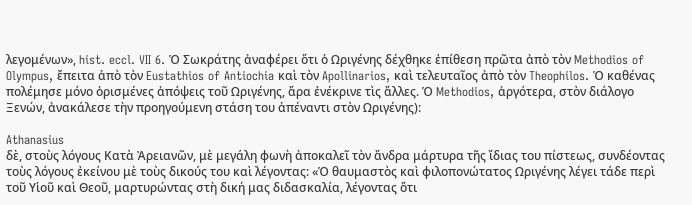λεγομένων», hist. eccl. VII 6. Ὁ Σωκράτης ἀναφέρει ὅτι ὁ Ωριγένης δέχθηκε ἐπίθεση πρῶτα ἀπὸ τὸν Methodios of Olympus, ἔπειτα ἀπὸ τὸν Eustathios of Antiochia καὶ τὸν Apollinarios, καὶ τελευταῖος ἀπὸ τὸν Theophilos. Ὁ καθένας πολέμησε μόνο ὁρισμένες ἀπόψεις τοῦ Ωριγένης, ἄρα ἐνέκρινε τὶς ἄλλες. Ὁ Methodios, ἀργότερα, στὸν διάλογο Ξενών, ἀνακάλεσε τὴν προηγούμενη στάση του ἀπέναντι στὸν Ωριγένης):

Athanasius
δὲ, στοὺς λόγους Κατὰ Ἀρειανῶν, μὲ μεγάλη φωνὴ ἀποκαλεῖ τὸν ἄνδρα μάρτυρα τῆς ἴδιας του πίστεως, συνδέοντας τοὺς λόγους ἐκείνου μὲ τοὺς δικούς του καὶ λέγοντας: «Ὁ θαυμαστὸς καὶ φιλοπονώτατος Ωριγένης λέγει τάδε περὶ τοῦ Υἱοῦ καὶ Θεοῦ, μαρτυρώντας στὴ δική μας διδασκαλία, λέγοντας ὅτι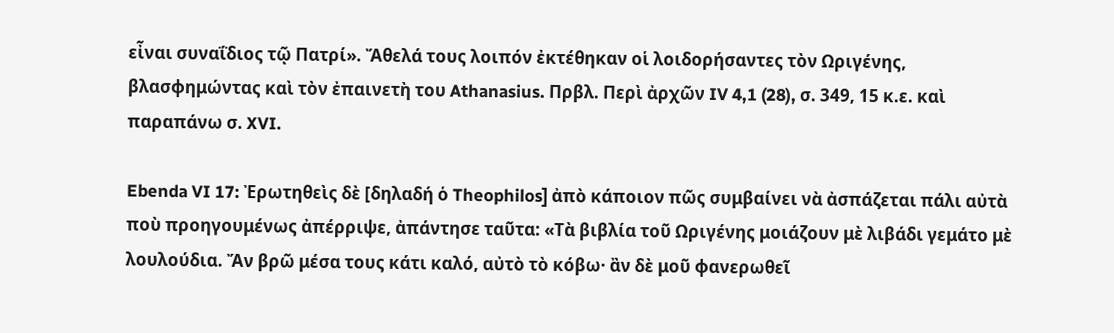εἶναι συναΐδιος τῷ Πατρί». Ἄθελά τους λοιπόν ἐκτέθηκαν οἱ λοιδορήσαντες τὸν Ωριγένης, βλασφημώντας καὶ τὸν ἐπαινετὴ του Athanasius. Πρβλ. Περὶ ἀρχῶν IV 4,1 (28), σ. 349, 15 κ.ε. καὶ παραπάνω σ. XVI.

Ebenda VI 17: Ἐρωτηθεὶς δὲ [δηλαδή ὁ Theophilos] ἀπὸ κάποιον πῶς συμβαίνει νὰ ἀσπάζεται πάλι αὐτὰ ποὺ προηγουμένως ἀπέρριψε, ἀπάντησε ταῦτα: «Τὰ βιβλία τοῦ Ωριγένης μοιάζουν μὲ λιβάδι γεμάτο μὲ λουλούδια. Ἄν βρῶ μέσα τους κάτι καλό, αὐτὸ τὸ κόβω· ἂν δὲ μοῦ φανερωθεῖ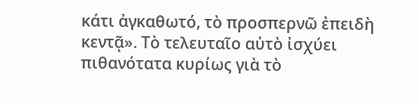κάτι ἀγκαθωτό, τὸ προσπερνῶ ἐπειδὴ κεντᾷ». Τὸ τελευταῖο αὐτὸ ἰσχύει πιθανότατα κυρίως γιὰ τὸ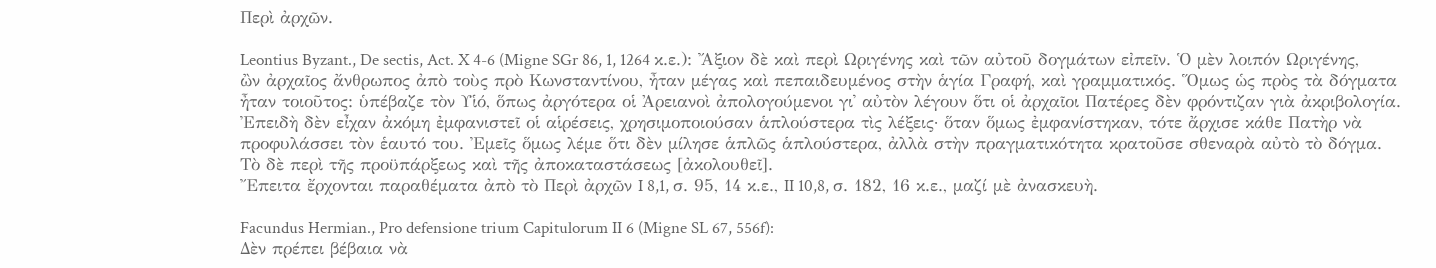Περὶ ἀρχῶν.

Leontius Byzant., De sectis, Act. X 4-6 (Migne SGr 86, 1, 1264 κ.ε.): Ἄξιον δὲ καὶ περὶ Ωριγένης καὶ τῶν αὐτοῦ δογμάτων εἰπεῖν. Ὁ μὲν λοιπόν Ωριγένης, ὢν ἀρχαῖος ἄνθρωπος ἀπὸ τοὺς πρὸ Κωνσταντίνου, ἦταν μέγας καὶ πεπαιδευμένος στὴν ἁγία Γραφή, καὶ γραμματικός. Ὅμως ὡς πρὸς τὰ δόγματα ἦταν τοιοῦτος: ὑπέβαζε τὸν Υἱό, ὅπως ἀργότερα οἱ Ἀρειανοὶ ἀπολογούμενοι γι᾽ αὐτὸν λέγουν ὅτι οἱ ἀρχαῖοι Πατέρες δὲν φρόντιζαν γιὰ ἀκριβολογία. Ἐπειδὴ δὲν εἶχαν ἀκόμη ἐμφανιστεῖ οἱ αἱρέσεις, χρησιμοποιούσαν ἁπλούστερα τὶς λέξεις· ὅταν ὅμως ἐμφανίστηκαν, τότε ἄρχισε κάθε Πατὴρ νὰ προφυλάσσει τὸν ἑαυτό του. Ἐμεῖς ὅμως λέμε ὅτι δὲν μίλησε ἁπλῶς ἁπλούστερα, ἀλλὰ στὴν πραγματικότητα κρατοῦσε σθεναρὰ αὐτὸ τὸ δόγμα.
Τὸ δὲ περὶ τῆς προϋπάρξεως καὶ τῆς ἀποκαταστάσεως [ἀκολουθεῖ].
Ἔπειτα ἔρχονται παραθέματα ἀπὸ τὸ Περὶ ἀρχῶν I 8,1, σ. 95, 14 κ.ε., II 10,8, σ. 182, 16 κ.ε., μαζί μὲ ἀνασκευὴ.

Facundus Hermian., Pro defensione trium Capitulorum II 6 (Migne SL 67, 556f):
Δὲν πρέπει βέβαια νὰ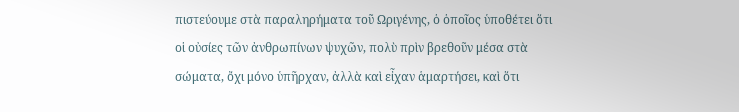πιστεύουμε στὰ παραληρήματα τοῦ Ωριγένης, ὁ ὁποῖος ὑποθέτει ὅτι οἱ οὐσίες τῶν ἀνθρωπίνων ψυχῶν, πολὺ πρὶν βρεθοῦν μέσα στὰ σώματα, ὄχι μόνο ὑπῆρχαν, ἀλλὰ καὶ εἶχαν ἁμαρτήσει, καὶ ὅτι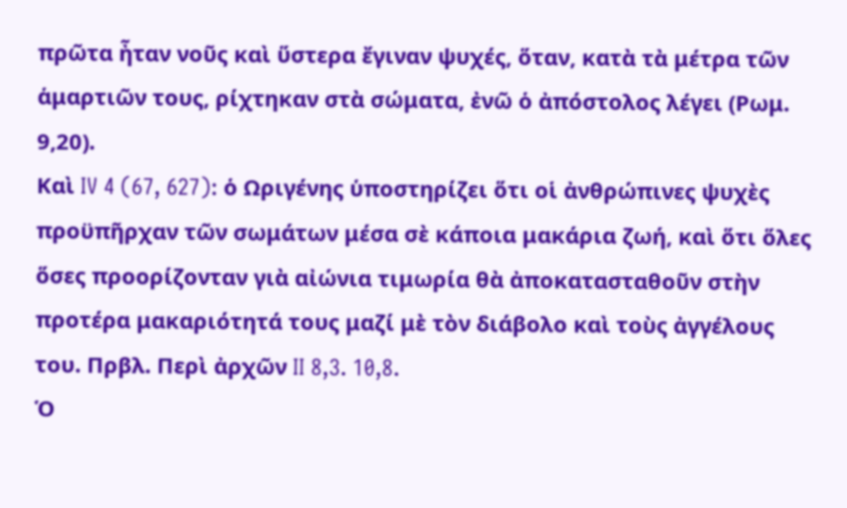πρῶτα ἦταν νοῦς καὶ ὕστερα ἔγιναν ψυχές, ὅταν, κατὰ τὰ μέτρα τῶν ἁμαρτιῶν τους, ρίχτηκαν στὰ σώματα, ἐνῶ ὁ ἀπόστολος λέγει (Ρωμ. 9,20).
Καὶ IV 4 (67, 627): ὁ Ωριγένης ὑποστηρίζει ὅτι οἱ ἀνθρώπινες ψυχὲς προϋπῆρχαν τῶν σωμάτων μέσα σὲ κάποια μακάρια ζωή, καὶ ὅτι ὅλες ὅσες προορίζονταν γιὰ αἰώνια τιμωρία θὰ ἀποκατασταθοῦν στὴν προτέρα μακαριότητά τους μαζί μὲ τὸν διάβολο καὶ τοὺς ἀγγέλους του. Πρβλ. Περὶ ἀρχῶν II 8,3. 10,8.
Ὁ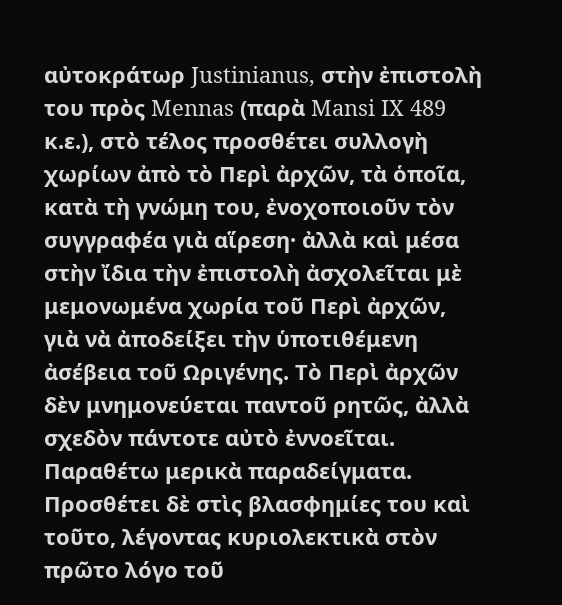αὐτοκράτωρ Justinianus, στὴν ἐπιστολὴ του πρὸς Mennas (παρὰ Mansi IX 489 κ.ε.), στὸ τέλος προσθέτει συλλογὴ χωρίων ἀπὸ τὸ Περὶ ἀρχῶν, τὰ ὁποῖα, κατὰ τὴ γνώμη του, ἐνοχοποιοῦν τὸν συγγραφέα γιὰ αἵρεση· ἀλλὰ καὶ μέσα στὴν ἴδια τὴν ἐπιστολὴ ἀσχολεῖται μὲ μεμονωμένα χωρία τοῦ Περὶ ἀρχῶν, γιὰ νὰ ἀποδείξει τὴν ὑποτιθέμενη ἀσέβεια τοῦ Ωριγένης. Τὸ Περὶ ἀρχῶν δὲν μνημονεύεται παντοῦ ρητῶς, ἀλλὰ σχεδὸν πάντοτε αὐτὸ ἐννοεῖται. Παραθέτω μερικὰ παραδείγματα.
Προσθέτει δὲ στὶς βλασφημίες του καὶ τοῦτο, λέγοντας κυριολεκτικὰ στὸν πρῶτο λόγο τοῦ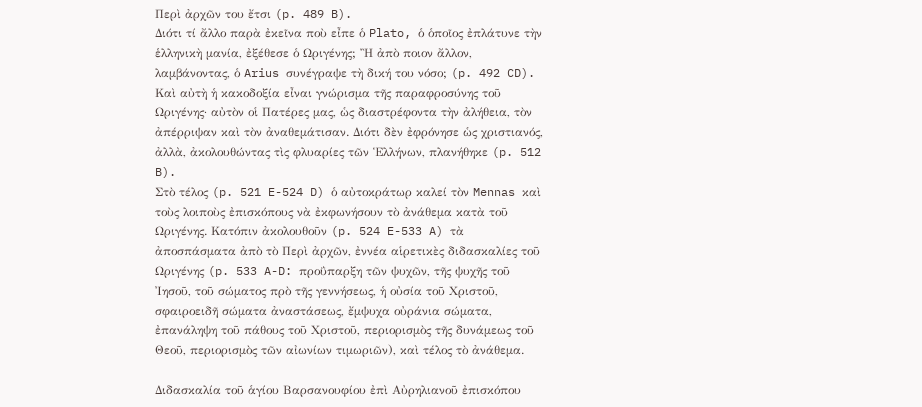Περὶ ἀρχῶν του ἔτσι (p. 489 B).
Διότι τί ἄλλο παρὰ ἐκεῖνα ποὺ εἶπε ὁ Plato, ὁ ὁποῖος ἐπλάτυνε τὴν ἑλληνικὴ μανία, ἐξέθεσε ὁ Ωριγένης; Ἢ ἀπὸ ποιον ἄλλον, λαμβάνοντας, ὁ Arius συνέγραψε τὴ δική του νόσο; (p. 492 CD).
Καὶ αὐτὴ ἡ κακοδοξία εἶναι γνώρισμα τῆς παραφροσύνης τοῦ Ωριγένης· αὐτὸν οἱ Πατέρες μας, ὡς διαστρέφοντα τὴν ἀλήθεια, τὸν ἀπέρριψαν καὶ τὸν ἀναθεμάτισαν. Διότι δὲν ἐφρόνησε ὡς χριστιανός, ἀλλὰ, ἀκολουθώντας τὶς φλυαρίες τῶν Ἑλλήνων, πλανήθηκε (p. 512 B).
Στὸ τέλος (p. 521 E-524 D) ὁ αὐτοκράτωρ καλεί τὸν Mennas καὶ τοὺς λοιποὺς ἐπισκόπους νὰ ἐκφωνήσουν τὸ ἀνάθεμα κατὰ τοῦ Ωριγένης. Κατόπιν ἀκολουθοῦν (p. 524 E-533 A) τὰ ἀποσπάσματα ἀπὸ τὸ Περὶ ἀρχῶν, ἐννέα αἱρετικὲς διδασκαλίες τοῦ Ωριγένης (p. 533 A-D: προΰπαρξη τῶν ψυχῶν, τῆς ψυχῆς τοῦ Ἰησοῦ, τοῦ σώματος πρὸ τῆς γεννήσεως, ἡ οὐσία τοῦ Χριστοῦ, σφαιροειδῆ σώματα ἀναστάσεως, ἔμψυχα οὐράνια σώματα, ἐπανάληψη τοῦ πάθους τοῦ Χριστοῦ, περιορισμὸς τῆς δυνάμεως τοῦ Θεοῦ, περιορισμὸς τῶν αἰωνίων τιμωριῶν), καὶ τέλος τὸ ἀνάθεμα.

Διδασκαλία τοῦ ἁγίου Βαρσανουφίου ἐπὶ Αὐρηλιανοῦ ἐπισκόπου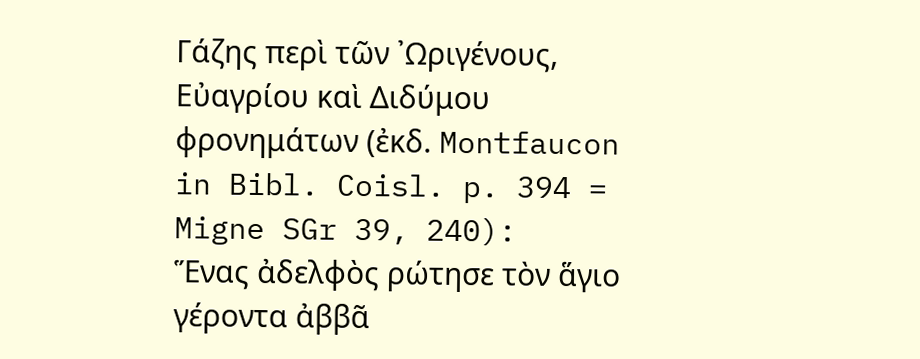Γάζης περὶ τῶν ᾿Ωριγένους, Εὐαγρίου καὶ Διδύμου φρονημάτων (ἐκδ. Montfaucon in Bibl. Coisl. p. 394 = Migne SGr 39, 240):
Ἕνας ἀδελφὸς ρώτησε τὸν ἅγιο γέροντα ἀββᾶ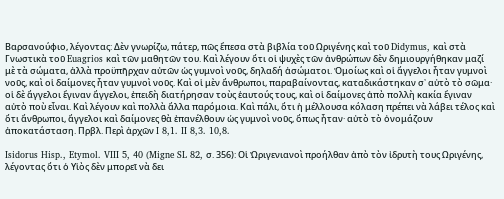Βαρσανούφιο, λέγοντας: Δὲν γνωρίζω, πάτερ, πῶς ἔπεσα στὰ βιβλία τοῦ Ωριγένης καὶ τοῦ Didymus, καὶ στὰ Γνωστικὰ τοῦ Euagrios καὶ τῶν μαθητῶν του. Καὶ λέγουν ὅτι οἱ ψυχὲς τῶν ἀνθρώπων δὲν δημιουργήθηκαν μαζί μὲ τὰ σώματα, ἀλλὰ προϋπῆρχαν αὐτῶν ὡς γυμνοὶ νοῦς, δηλαδή ἀσώματοι. Ὁμοίως καὶ οἱ ἄγγελοι ἦταν γυμνοὶ νοῦς, καὶ οἱ δαίμονες ἦταν γυμνοὶ νοῦς. Καὶ οἱ μὲν ἄνθρωποι, παραβαίνοντας, καταδικάστηκαν σ᾽ αὐτὸ τὸ σῶμα· οἱ δὲ ἄγγελοι ἔγιναν ἄγγελοι, ἐπειδὴ διατήρησαν τοὺς ἑαυτούς τους, καὶ οἱ δαίμονες ἀπὸ πολλὴ κακία ἔγιναν αὐτὸ ποὺ εἶναι. Καὶ λέγουν καὶ πολλὰ ἄλλα παρόμοια. Καὶ πάλι, ὅτι ἡ μέλλουσα κόλαση πρέπει νὰ λάβει τέλος καὶ ὅτι ἄνθρωποι, ἄγγελοι καὶ δαίμονες θὰ ἐπανέλθουν ὡς γυμνοὶ νοῦς, ὅπως ἦταν· αὐτὸ τὸ ὀνομάζουν ἀποκατάσταση. Πρβλ. Περὶ ἀρχῶν I 8,1. II 8,3. 10,8.

Isidorus Hisp., Etymol. VIII 5, 40 (Migne SL 82, σ. 356): Οἱ Ὠριγενιανοὶ προήλθαν ἀπὸ τὸν ἰδρυτὴ τους Ωριγένης, λέγοντας ὅτι ὁ Υἱὸς δὲν μπορεῖ νὰ δει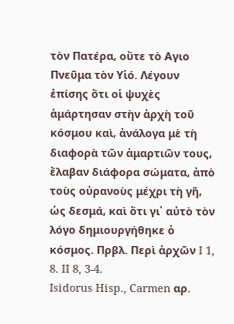τὸν Πατέρα, οὔτε τὸ Αγιο Πνεῦμα τὸν Υἱό. Λέγουν ἐπίσης ὅτι οἱ ψυχὲς ἁμάρτησαν στὴν ἀρχὴ τοῦ κόσμου καὶ, ἀνάλογα μὲ τὴ διαφορὰ τῶν ἁμαρτιῶν τους, ἔλαβαν διάφορα σώματα, ἀπὸ τοὺς οὐρανοὺς μέχρι τὴ γῆ, ὡς δεσμά, καὶ ὅτι γι᾽ αὐτὸ τὸν λόγο δημιουργήθηκε ὁ κόσμος. Πρβλ. Περὶ ἀρχῶν I 1, 8. II 8, 3-4.
Isidorus Hisp., Carmen αρ.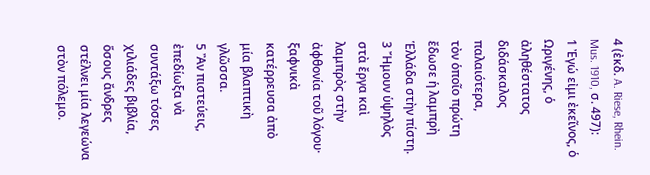4 (ἐκδ. A. Riese, Rhein. Mus. 1910, σ. 497):
1 Ἐγώ εἰμι ἐκεῖνος, ὁ Ωριγένης, ὁ ἀληθέστατος διδάσκαλος παλαιότερα,
τὸν ὁποῖο πρώτη ἔδωσε ἡ λαμπρὴ Ἑλλάδα στὴν πίστη.
3 Ἤμουν ὑψηλὸς στὰ ἔργα καὶ λαμπρὸς στὴν ἀφθονία τοῦ λόγου·
ξαφνικὰ κατέρρευσα ἀπὸ μία βλαπτικὴ γλῶσσα.
5 Ἂν πιστεύεις, ἐπεδίωξα νὰ συντάξω τόσες χιλιάδες βιβλία,
ὅσους ἄνδρες στέλνει μία λεγεώνα στὸν πόλεμο.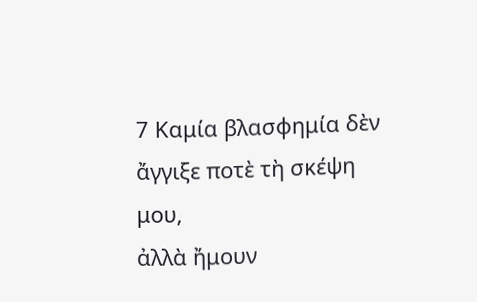7 Καμία βλασφημία δὲν ἄγγιξε ποτὲ τὴ σκέψη μου,
ἀλλὰ ἤμουν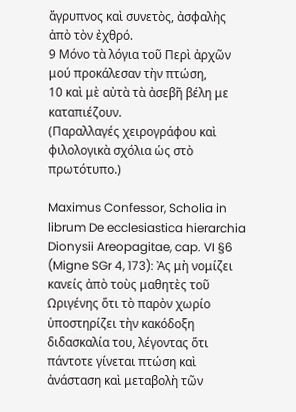ἄγρυπνος καὶ συνετὸς, ἀσφαλὴς ἀπὸ τὸν ἐχθρό.
9 Μόνο τὰ λόγια τοῦ Περὶ ἀρχῶν μού προκάλεσαν τὴν πτώση,
10 καὶ μὲ αὐτὰ τὰ ἀσεβῆ βέλη με καταπιέζουν.
(Παραλλαγές χειρογράφου καὶ φιλολογικὰ σχόλια ὡς στὸ πρωτότυπο.)

Maximus Confessor, Scholia in librum De ecclesiastica hierarchia Dionysii Areopagitae, cap. VI §6 (Migne SGr 4, 173): Ἀς μὴ νομίζει κανείς ἀπὸ τοὺς μαθητὲς τοῦ Ωριγένης ὅτι τὸ παρὸν χωρίο ὑποστηρίζει τὴν κακόδοξη διδασκαλία του, λέγοντας ὅτι πάντοτε γίνεται πτώση καὶ ἀνάσταση καὶ μεταβολὴ τῶν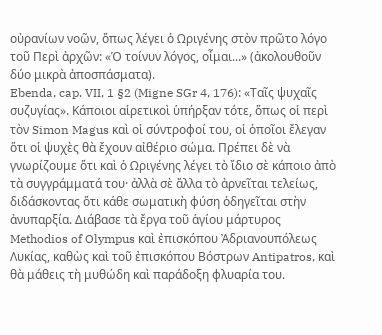οὐρανίων νοῶν, ὅπως λέγει ὁ Ωριγένης στὸν πρῶτο λόγο τοῦ Περὶ ἀρχῶν: «Ὁ τοίνυν λόγος, οἶμαι...» (ἀκολουθοῦν δύο μικρὰ ἀποσπάσματα).
Ebenda, cap. VII, 1 §2 (Migne SGr 4, 176): «Ταῖς ψυχαῖς συζυγίας». Κάποιοι αἱρετικοὶ ὑπήρξαν τότε, ὅπως οἱ περὶ τὸν Simon Magus καὶ οἱ σύντροφοί του, οἱ ὁποῖοι ἔλεγαν ὅτι οἱ ψυχὲς θὰ ἔχουν αἰθέριο σώμα. Πρέπει δὲ νὰ γνωρίζουμε ὅτι καὶ ὁ Ωριγένης λέγει τὸ ἴδιο σὲ κάποιο ἀπὸ τὰ συγγράμματά του· ἀλλὰ σὲ ἄλλα τὸ ἀρνεῖται τελείως, διδάσκοντας ὅτι κάθε σωματικὴ φύση ὁδηγεῖται στὴν ἀνυπαρξία. Διάβασε τὰ ἔργα τοῦ ἁγίου μάρτυρος Methodios of Olympus καὶ ἐπισκόπου Ἀδριανουπόλεως Λυκίας, καθὼς καὶ τοῦ ἐπισκόπου Βόστρων Antipatros, καὶ θὰ μάθεις τὴ μυθώδη καὶ παράδοξη φλυαρία του.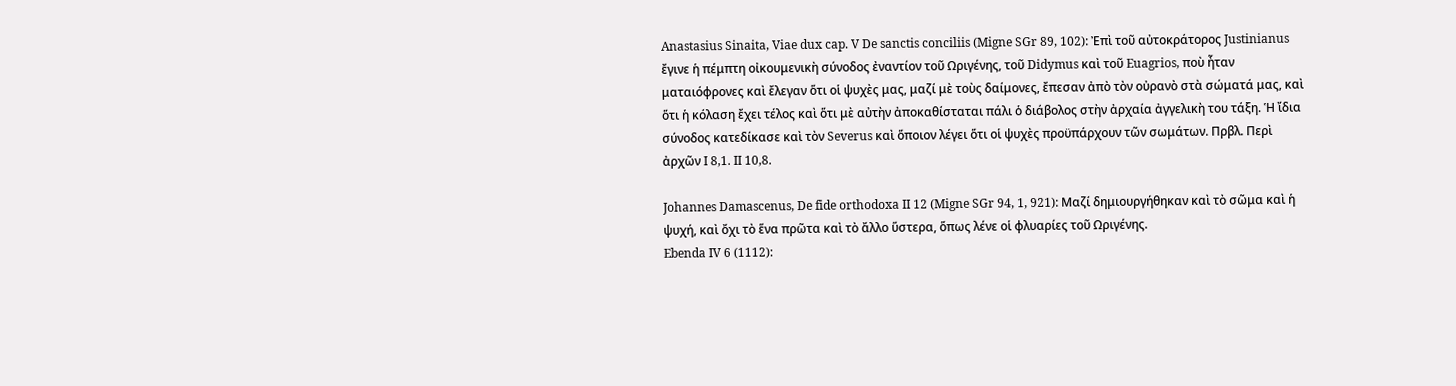Anastasius Sinaita, Viae dux cap. V De sanctis conciliis (Migne SGr 89, 102): Ἐπὶ τοῦ αὐτοκράτορος Justinianus ἔγινε ἡ πέμπτη οἰκουμενικὴ σύνοδος ἐναντίον τοῦ Ωριγένης, τοῦ Didymus καὶ τοῦ Euagrios, ποὺ ἦταν ματαιόφρονες καὶ ἔλεγαν ὅτι οἱ ψυχὲς μας, μαζί μὲ τοὺς δαίμονες, ἔπεσαν ἀπὸ τὸν οὐρανὸ στὰ σώματά μας, καὶ ὅτι ἡ κόλαση ἔχει τέλος καὶ ὅτι μὲ αὐτὴν ἀποκαθίσταται πάλι ὁ διάβολος στὴν ἀρχαία ἀγγελικὴ του τάξη. Ἡ ἴδια σύνοδος κατεδίκασε καὶ τὸν Severus καὶ ὅποιον λέγει ὅτι οἱ ψυχὲς προϋπάρχουν τῶν σωμάτων. Πρβλ. Περὶ ἀρχῶν I 8,1. II 10,8.

Johannes Damascenus, De fide orthodoxa II 12 (Migne SGr 94, 1, 921): Μαζί δημιουργήθηκαν καὶ τὸ σῶμα καὶ ἡ ψυχή, καὶ ὄχι τὸ ἕνα πρῶτα καὶ τὸ ἄλλο ὕστερα, ὅπως λένε οἱ φλυαρίες τοῦ Ωριγένης.
Ebenda IV 6 (1112):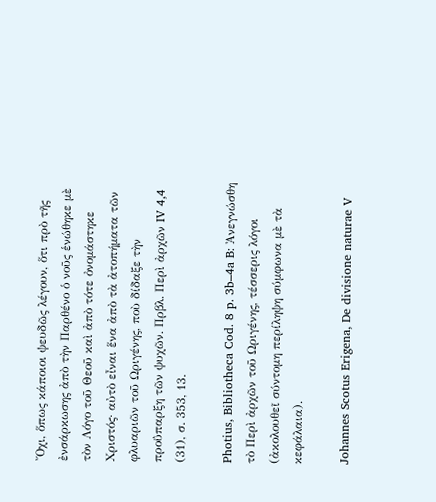Ὄχι, ὅπως κάποιοι ψευδῶς λέγουν, ὅτι πρὸ τῆς ἐνσάρκωσης ἀπὸ τὴν Παρθένο ὁ νοῦς ἑνώθηκε μὲ τὸν Λόγο τοῦ Θεοῦ καὶ ἀπὸ τότε ὀνομάστηκε Χριστός· αὐτὸ εἶναι ἕνα ἀπὸ τὰ ἀτοπήματα τῶν φλυαριῶν τοῦ Ωριγένης, ποὺ δίδαξε τὴν προΰπαρξη τῶν ψυχῶν. Πρβλ. Περὶ ἀρχῶν IV 4,4 (31), σ. 353, 13.

Photius, Bibliotheca Cod. 8 p. 3b–4a B: Ἀνεγνώσθη τὸ Περὶ ἀρχῶν τοῦ Ωριγένης, τέσσερις λόγοι (ἀκολουθεῖ σύντομη περίληψη σύμφωνα μὲ τὰ κεφάλαια).

Johannes Scotus Erigena, De divisione naturae V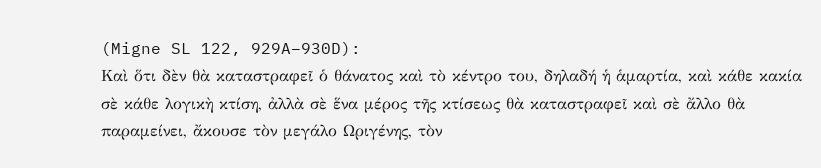(Migne SL 122, 929A–930D):
Καὶ ὅτι δὲν θὰ καταστραφεῖ ὁ θάνατος καὶ τὸ κέντρο του, δηλαδή ἡ ἁμαρτία, καὶ κάθε κακία σὲ κάθε λογικὴ κτίση, ἀλλὰ σὲ ἕνα μέρος τῆς κτίσεως θὰ καταστραφεῖ καὶ σὲ ἄλλο θὰ παραμείνει, ἄκουσε τὸν μεγάλο Ωριγένης, τὸν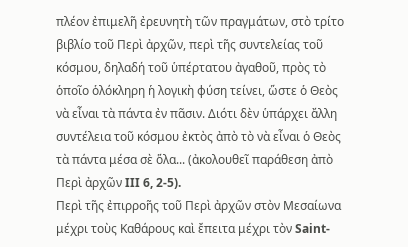πλέον ἐπιμελῆ ἐρευνητὴ τῶν πραγμάτων, στὸ τρίτο βιβλίο τοῦ Περὶ ἀρχῶν, περὶ τῆς συντελείας τοῦ κόσμου, δηλαδή τοῦ ὑπέρτατου ἀγαθοῦ, πρὸς τὸ ὁποῖο ὁλόκληρη ἡ λογικὴ φύση τείνει, ὥστε ὁ Θεὸς νὰ εἶναι τὰ πάντα ἐν πᾶσιν. Διότι δὲν ὑπάρχει ἄλλη συντέλεια τοῦ κόσμου ἐκτὸς ἀπὸ τὸ νὰ εἶναι ὁ Θεὸς τὰ πάντα μέσα σὲ ὅλα... (ἀκολουθεῖ παράθεση ἀπὸ Περὶ ἀρχῶν III 6, 2-5).
Περὶ τῆς ἐπιρροῆς τοῦ Περὶ ἀρχῶν στὸν Μεσαίωνα μέχρι τοὺς Καθάρους καὶ ἔπειτα μέχρι τὸν Saint-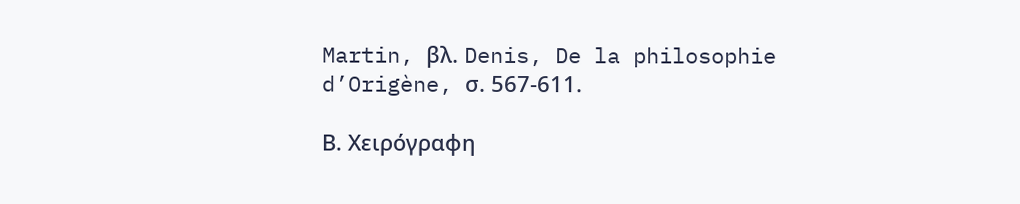Martin, βλ. Denis, De la philosophie
d’Origène, σ. 567-611.

Β. Χειρόγραφη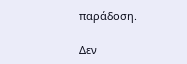παράδοση.

Δεν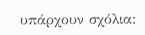υπάρχουν σχόλια: